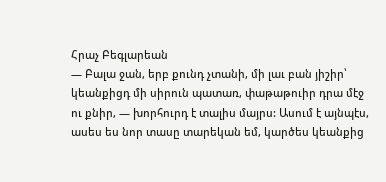Հրաչ Բեգլարեան
— Բալա ջան, երբ քունդ չտանի, մի լաւ բան յիշիր՝ կեանքիցդ մի սիրուն պատառ, փաթաթուիր դրա մէջ ու քնիր, — խորհուրդ է տալիս մայրս: Ասում է այնպէս, ասես ես նոր տասը տարեկան եմ, կարծես կեանքից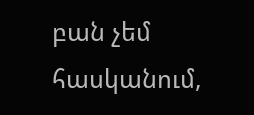բան չեմ հասկանում,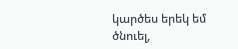կարծես երեկ եմ ծնուել,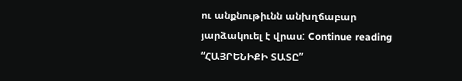ու անքնութիւնն անխղճաբար յարձակուել է վրաս: Continue reading “ՀԱՅՐԵՆԻՔԻ ՏԱՏԸ”